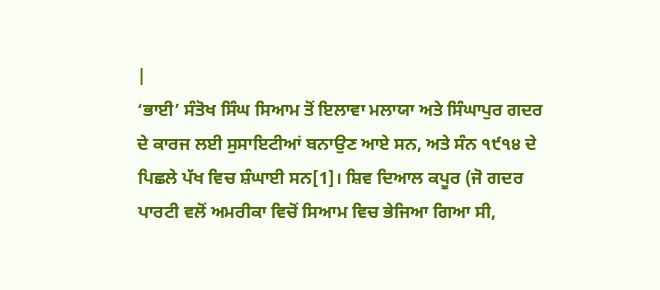|
‘ਭਾਈ’ ਸੰਤੋਖ ਸਿੰਘ ਸਿਆਮ ਤੋਂ ਇਲਾਵਾ ਮਲਾਯਾ ਅਤੇ ਸਿੰਘਾਪੁਰ ਗਦਰ ਦੇ ਕਾਰਜ ਲਈ ਸੁਸਾਇਟੀਆਂ ਬਨਾਉਣ ਆਏ ਸਨ, ਅਤੇ ਸੰਨ ੧੯੧੪ ਦੇ ਪਿਛਲੇ ਪੱਖ ਵਿਚ ਸ਼ੰਘਾਈ ਸਨ[1]। ਸ਼ਿਵ ਦਿਆਲ ਕਪੂਰ (ਜੋ ਗਦਰ ਪਾਰਟੀ ਵਲੋਂ ਅਮਰੀਕਾ ਵਿਚੋਂ ਸਿਆਮ ਵਿਚ ਭੇਜਿਆ ਗਿਆ ਸੀ,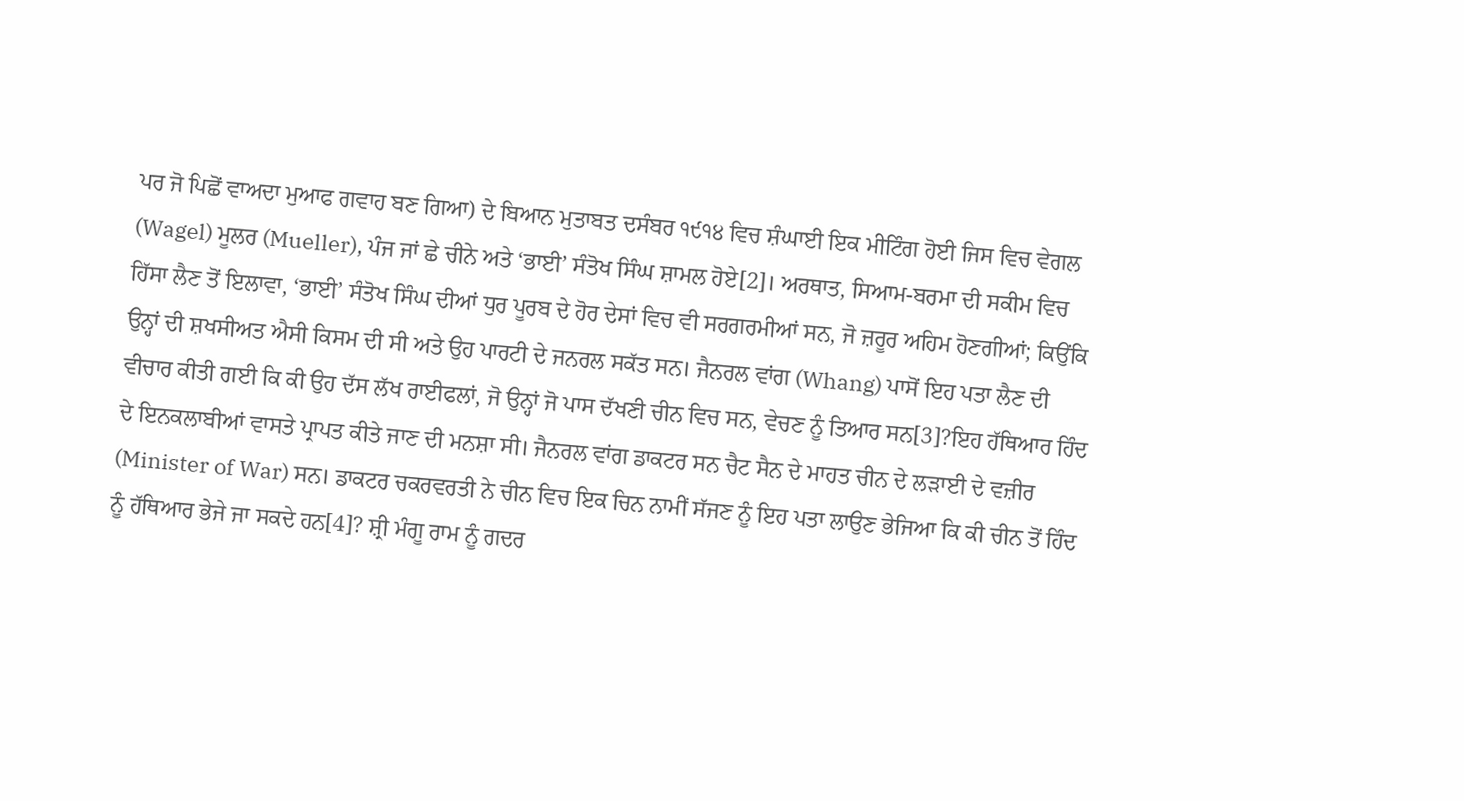ਪਰ ਜੋ ਪਿਛੋਂ ਵਾਅਦਾ ਮੁਆਫ ਗਵਾਹ ਬਣ ਗਿਆ) ਦੇ ਬਿਆਨ ਮੁਤਾਬਤ ਦਸੰਬਰ ੧੯੧੪ ਵਿਚ ਸ਼ੰਘਾਈ ਇਕ ਮੀਟਿੰਗ ਹੋਈ ਜਿਸ ਵਿਚ ਵੇਗਲ (Wagel) ਮੂਲਰ (Mueller), ਪੰਜ ਜਾਂ ਛੇ ਚੀਨੇ ਅਤੇ ‘ਭਾਈ’ ਸੰਤੋਖ ਸਿੰਘ ਸ਼ਾਮਲ ਹੋਏ[2]। ਅਰਥਾਤ, ਸਿਆਮ-ਬਰਮਾ ਦੀ ਸਕੀਮ ਵਿਚ ਹਿੱਸਾ ਲੈਣ ਤੋਂ ਇਲਾਵਾ, ‘ਭਾਈ’ ਸੰਤੋਖ ਸਿੰਘ ਦੀਆਂ ਧੁਰ ਪੂਰਬ ਦੇ ਹੋਰ ਦੇਸਾਂ ਵਿਚ ਵੀ ਸਰਗਰਮੀਆਂ ਸਨ, ਜੋ ਜ਼ਰੂਰ ਅਹਿਮ ਹੋਣਗੀਆਂ; ਕਿਉਂਕਿ ਉਨ੍ਹਾਂ ਦੀ ਸ਼ਖਸੀਅਤ ਐਸੀ ਕਿਸਮ ਦੀ ਸੀ ਅਤੇ ਉਹ ਪਾਰਟੀ ਦੇ ਜਨਰਲ ਸਕੱਤ ਸਨ। ਜੈਨਰਲ ਵਾਂਗ (Whang) ਪਾਸੋਂ ਇਹ ਪਤਾ ਲੈਣ ਦੀ ਵੀਚਾਰ ਕੀਤੀ ਗਈ ਕਿ ਕੀ ਉਹ ਦੱਸ ਲੱਖ ਰਾਈਫਲਾਂ, ਜੋ ਉਨ੍ਹਾਂ ਜੋ ਪਾਸ ਦੱਖਣੀ ਚੀਨ ਵਿਚ ਸਨ, ਵੇਚਣ ਨੂੰ ਤਿਆਰ ਸਨ[3]?ਇਹ ਹੱਥਿਆਰ ਹਿੰਦ ਦੇ ਇਨਕਲਾਬੀਆਂ ਵਾਸਤੇ ਪ੍ਰਾਪਤ ਕੀਤੇ ਜਾਣ ਦੀ ਮਨਸ਼ਾ ਸੀ। ਜੈਨਰਲ ਵਾਂਗ ਡਾਕਟਰ ਸਨ ਚੈਟ ਸੈਨ ਦੇ ਮਾਹਤ ਚੀਨ ਦੇ ਲੜਾਈ ਦੇ ਵਜ਼ੀਰ (Minister of War) ਸਨ। ਡਾਕਟਰ ਚਕਰਵਰਤੀ ਨੇ ਚੀਨ ਵਿਚ ਇਕ ਚਿਨ ਨਾਮੀਂ ਸੱਜਣ ਨੂੰ ਇਹ ਪਤਾ ਲਾਉਣ ਭੇਜਿਆ ਕਿ ਕੀ ਚੀਨ ਤੋਂ ਹਿੰਦ ਨੂੰ ਹੱਥਿਆਰ ਭੇਜੇ ਜਾ ਸਕਦੇ ਹਨ[4]? ਸ਼੍ਰੀ ਮੰਗੂ ਰਾਮ ਨੂੰ ਗਦਰ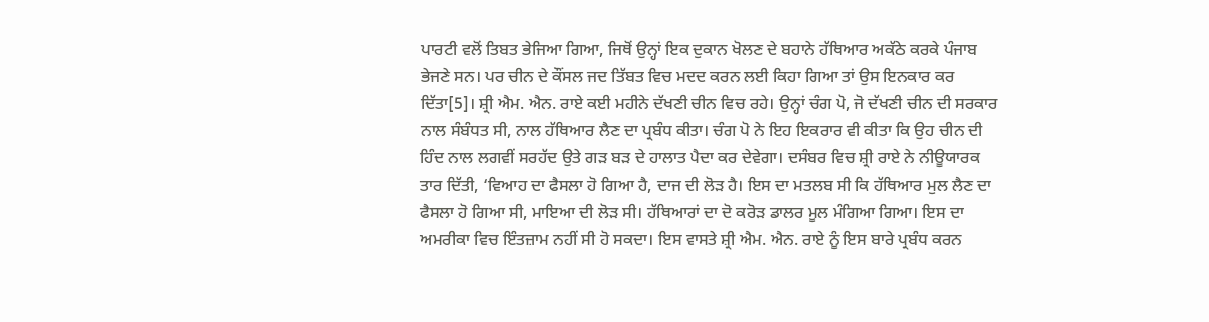ਪਾਰਟੀ ਵਲੋਂ ਤਿਬਤ ਭੇਜਿਆ ਗਿਆ, ਜਿਥੋਂ ਉਨ੍ਹਾਂ ਇਕ ਦੁਕਾਨ ਖੋਲਣ ਦੇ ਬਹਾਨੇ ਹੱਥਿਆਰ ਅਕੱਠੇ ਕਰਕੇ ਪੰਜਾਬ ਭੇਜਣੇ ਸਨ। ਪਰ ਚੀਨ ਦੇ ਕੌਂਸਲ ਜਦ ਤਿੱਬਤ ਵਿਚ ਮਦਦ ਕਰਨ ਲਈ ਕਿਹਾ ਗਿਆ ਤਾਂ ਉਸ ਇਨਕਾਰ ਕਰ ਦਿੱਤਾ[5]। ਸ਼੍ਰੀ ਐਮ. ਐਨ. ਰਾਏ ਕਈ ਮਹੀਨੇ ਦੱਖਣੀ ਚੀਨ ਵਿਚ ਰਹੇ। ਉਨ੍ਹਾਂ ਚੰਗ ਪੋ, ਜੋ ਦੱਖਣੀ ਚੀਨ ਦੀ ਸਰਕਾਰ ਨਾਲ ਸੰਬੰਧਤ ਸੀ, ਨਾਲ ਹੱਥਿਆਰ ਲੈਣ ਦਾ ਪ੍ਰਬੰਧ ਕੀਤਾ। ਚੰਗ ਪੋ ਨੇ ਇਹ ਇਕਰਾਰ ਵੀ ਕੀਤਾ ਕਿ ਉਹ ਚੀਨ ਦੀ ਹਿੰਦ ਨਾਲ ਲਗਵੀਂ ਸਰਹੱਦ ਉਤੇ ਗੜ ਬੜ ਦੇ ਹਾਲਾਤ ਪੈਦਾ ਕਰ ਦੇਵੇਗਾ। ਦਸੰਬਰ ਵਿਚ ਸ਼੍ਰੀ ਰਾਏ ਨੇ ਨੀਊਯਾਰਕ ਤਾਰ ਦਿੱਤੀ, ‘ਵਿਆਹ ਦਾ ਫੈਸਲਾ ਹੋ ਗਿਆ ਹੈ, ਦਾਜ ਦੀ ਲੋੜ ਹੈ। ਇਸ ਦਾ ਮਤਲਬ ਸੀ ਕਿ ਹੱਥਿਆਰ ਮੁਲ ਲੈਣ ਦਾ ਫੈਸਲਾ ਹੋ ਗਿਆ ਸੀ, ਮਾਇਆ ਦੀ ਲੋੜ ਸੀ। ਹੱਥਿਆਰਾਂ ਦਾ ਦੋ ਕਰੋੜ ਡਾਲਰ ਮੂਲ ਮੰਗਿਆ ਗਿਆ। ਇਸ ਦਾ ਅਮਰੀਕਾ ਵਿਚ ਇੰਤਜ਼ਾਮ ਨਹੀਂ ਸੀ ਹੋ ਸਕਦਾ। ਇਸ ਵਾਸਤੇ ਸ਼੍ਰੀ ਐਮ. ਐਨ. ਰਾਏ ਨੂੰ ਇਸ ਬਾਰੇ ਪ੍ਰਬੰਧ ਕਰਨ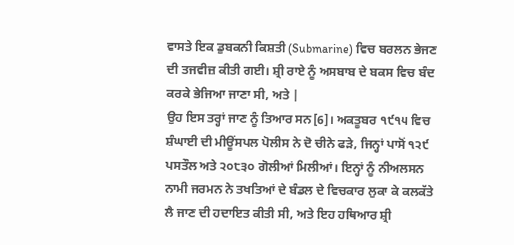ਵਾਸਤੇ ਇਕ ਡੁਬਕਨੀ ਕਿਸ਼ਤੀ (Submarine) ਵਿਚ ਬਰਲਨ ਭੇਜਣ ਦੀ ਤਜਵੀਜ਼ ਕੀਤੀ ਗਈ। ਸ਼੍ਰੀ ਰਾਏ ਨੂੰ ਅਸਬਾਬ ਦੇ ਬਕਸ ਵਿਚ ਬੰਦ ਕਰਕੇ ਭੇਜਿਆ ਜਾਣਾ ਸੀ, ਅਤੇ |
ਉਹ ਇਸ ਤਰ੍ਹਾਂ ਜਾਣ ਨੂੰ ਤਿਆਰ ਸਨ[6]। ਅਕਤੂਬਰ ੧੯੧੫ ਵਿਚ ਸ਼ੰਘਾਈ ਦੀ ਮੀਊਂਸਪਲ ਪੋਲੀਸ ਨੇ ਦੋ ਚੀਨੇ ਫੜੇ, ਜਿਨ੍ਹਾਂ ਪਾਸੋਂ ੧੨੯ ਪਸਤੌਲ ਅਤੇ ੨੦੮੩੦ ਗੋਲੀਆਂ ਮਿਲੀਆਂ। ਇਨ੍ਹਾਂ ਨੂੰ ਨੀਅਲਸਨ ਨਾਮੀ ਜਰਮਨ ਨੇ ਤਖਤਿਆਂ ਦੇ ਬੰਡਲ ਦੇ ਵਿਚਕਾਰ ਲੁਕਾ ਕੇ ਕਲਕੱਤੇ ਲੈ ਜਾਣ ਦੀ ਹਦਾਇਤ ਕੀਤੀ ਸੀ, ਅਤੇ ਇਹ ਹਥਿਆਰ ਸ਼੍ਰੀ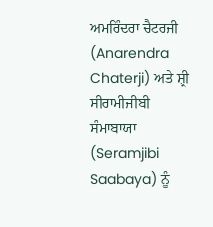ਅਮਰਿੰਦਰਾ ਚੈਟਰਜੀ (Anarendra Chaterji) ਅਤੇ ਸ਼੍ਰੀ ਸੀਰਾਮੀਜੀਬੀ ਸੰਮਾਬਾਯਾ (Seramjibi Saabaya) ਨੂੰ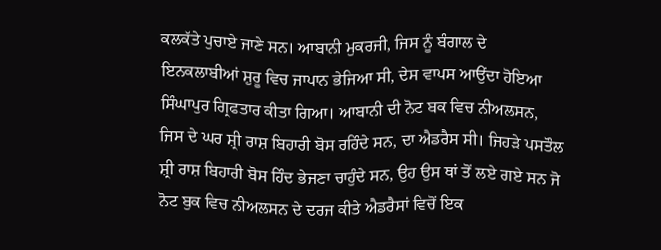ਕਲਕੱਤੇ ਪੁਚਾਏ ਜਾਣੇ ਸਨ। ਆਬਾਨੀ ਮੁਕਰਜੀ, ਜਿਸ ਨੂੰ ਬੰਗਾਲ ਦੇ ਇਨਕਲਾਬੀਆਂ ਸ਼ੁਰੂ ਵਿਚ ਜਾਪਾਨ ਭੇਜਿਆ ਸੀ, ਦੇਸ ਵਾਪਸ ਆਉਂਦਾ ਹੋਇਆ ਸਿੰਘਾਪੁਰ ਗ੍ਰਿਫਤਾਰ ਕੀਤਾ ਗਿਆ। ਆਬਾਨੀ ਦੀ ਨੋਟ ਬਕ ਵਿਚ ਨੀਅਲਸਨ, ਜਿਸ ਦੇ ਘਰ ਸ਼੍ਰੀ ਰਾਸ਼ ਬਿਹਾਰੀ ਬੋਸ ਰਹਿੰਦੇ ਸਨ, ਦਾ ਐਡਰੈਸ ਸੀ। ਜਿਹੜੇ ਪਸਤੌਲ ਸ਼੍ਰੀ ਰਾਸ਼ ਬਿਹਾਰੀ ਬੋਸ ਹਿੰਦ ਭੇਜਣਾ ਚਾਹੁੰਦੇ ਸਨ, ਉਹ ਉਸ ਥਾਂ ਤੋਂ ਲਏ ਗਏ ਸਨ ਜੋ ਨੋਟ ਬੁਕ ਵਿਚ ਨੀਅਲਸਨ ਦੇ ਦਰਜ ਕੀਤੇ ਐਡਰੈਸਾਂ ਵਿਚੋਂ ਇਕ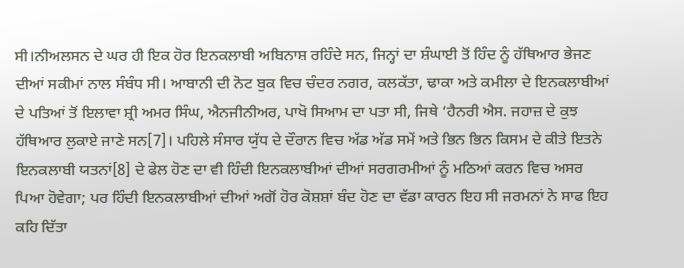ਸੀ।ਨੀਅਲਸਨ ਦੇ ਘਰ ਹੀ ਇਕ ਹੋਰ ਇਨਕਲਾਬੀ ਅਬਿਨਾਸ਼ ਰਹਿੰਦੇ ਸਨ, ਜਿਨ੍ਹਾਂ ਦਾ ਸ਼ੰਘਾਈ ਤੋਂ ਹਿੰਦ ਨੂੰ ਹੱਥਿਆਰ ਭੇਜਣ ਦੀਆਂ ਸਕੀਮਾਂ ਨਾਲ ਸੰਬੰਧ ਸੀ। ਆਬਾਨੀ ਦੀ ਨੋਟ ਬੁਕ ਵਿਚ ਚੰਦਰ ਨਗਰ, ਕਲਕੱਤਾ, ਢਾਕਾ ਅਤੇ ਕਮੀਲਾ ਦੇ ਇਨਕਲਾਬੀਆਂ ਦੇ ਪਤਿਆਂ ਤੋਂ ਇਲਾਵਾ ਸ਼੍ਰੀ ਅਮਰ ਸਿੰਘ, ਐਨਜੀਨੀਅਰ, ਪਾਖੋ ਸਿਆਮ ਦਾ ਪਤਾ ਸੀ, ਜਿਥੇ ‘ਹੈਨਰੀ ਐਸ. ਜਹਾਜ਼ ਦੇ ਕੁਝ ਹੱਥਿਆਰ ਲੁਕਾਏ ਜਾਣੇ ਸਨ[7]। ਪਹਿਲੇ ਸੰਸਾਰ ਯੁੱਧ ਦੇ ਦੌਰਾਨ ਵਿਚ ਅੱਡ ਅੱਡ ਸਮੇਂ ਅਤੇ ਭਿਨ ਭਿਨ ਕਿਸਮ ਦੇ ਕੀਤੇ ਇਤਨੇ ਇਨਕਲਾਬੀ ਯਤਨਾਂ[8] ਦੇ ਫੇਲ ਹੋਣ ਦਾ ਵੀ ਹਿੰਦੀ ਇਨਕਲਾਬੀਆਂ ਦੀਆਂ ਸਰਗਰਮੀਆਂ ਨੂੰ ਮਠਿਆਂ ਕਰਨ ਵਿਚ ਅਸਰ ਪਿਆ ਹੋਵੇਗਾ; ਪਰ ਹਿੰਦੀ ਇਨਕਲਾਬੀਆਂ ਦੀਆਂ ਅਗੋਂ ਹੋਰ ਕੋਸ਼ਸ਼ਾਂ ਬੰਦ ਹੋਣ ਦਾ ਵੱਡਾ ਕਾਰਨ ਇਹ ਸੀ ਜਰਮਨਾਂ ਨੇ ਸਾਫ ਇਹ ਕਹਿ ਦਿੱਤਾ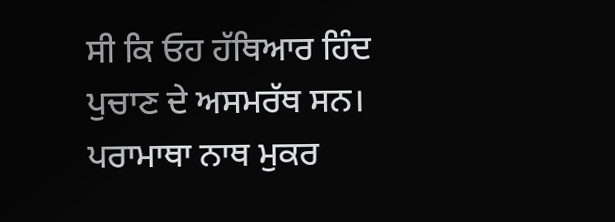ਸੀ ਕਿ ਓਹ ਹੱਥਿਆਰ ਹਿੰਦ ਪੁਚਾਣ ਦੇ ਅਸਮਰੱਥ ਸਨ। ਪਰਾਮਾਥਾ ਨਾਥ ਮੁਕਰ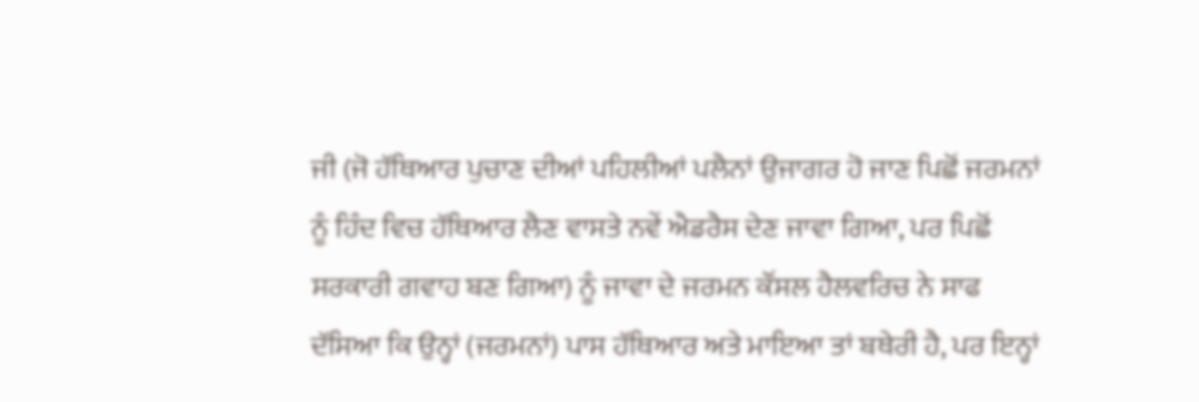ਜੀ (ਜੋ ਹੱਥਿਆਰ ਪੁਚਾਣ ਦੀਆਂ ਪਹਿਲੀਆਂ ਪਲੈਨਾਂ ਉਜਾਗਰ ਹੋ ਜਾਣ ਪਿਛੋਂ ਜਰਮਨਾਂ ਨੂੰ ਹਿੰਦ ਵਿਚ ਹੱਥਿਆਰ ਲੈਣ ਵਾਸਤੇ ਨਵੇਂ ਐਡਰੈਸ ਦੇਣ ਜਾਵਾ ਗਿਆ, ਪਰ ਪਿਛੋਂ ਸਰਕਾਰੀ ਗਵਾਹ ਬਣ ਗਿਆ) ਨੂੰ ਜਾਵਾ ਦੇ ਜਰਮਨ ਕੌਂਸਲ ਹੈਲਵਰਿਚ ਨੇ ਸਾਫ ਦੱਸਿਆ ਕਿ ਉਨ੍ਹਾਂ (ਜਰਮਨਾਂ) ਪਾਸ ਹੱਥਿਆਰ ਅਤੇ ਮਾਇਆ ਤਾਂ ਬਥੇਰੀ ਹੈ, ਪਰ ਇਨ੍ਹਾਂ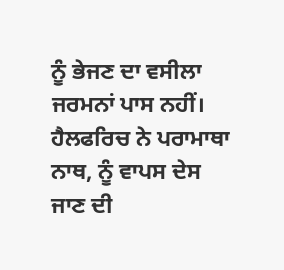ਨੂੰ ਭੇਜਣ ਦਾ ਵਸੀਲਾ ਜਰਮਨਾਂ ਪਾਸ ਨਹੀਂ। ਹੈਲਫਰਿਚ ਨੇ ਪਰਾਮਾਥਾ ਨਾਥ, ਨੂੰ ਵਾਪਸ ਦੇਸ ਜਾਣ ਦੀ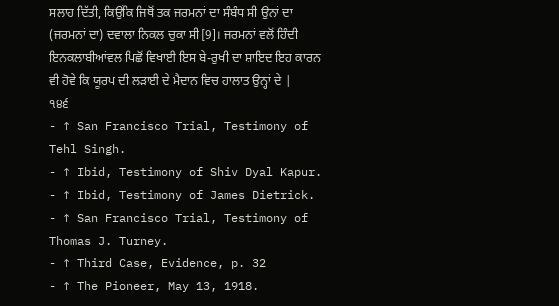ਸਲਾਹ ਦਿੱਤੀ, ਕਿਉਂਕਿ ਜਿਥੋਂ ਤਕ ਜਰਮਨਾਂ ਦਾ ਸੰਬੰਧ ਸੀ ਉਨਾਂ ਦਾ (ਜਰਮਨਾਂ ਦਾ) ਦਵਾਲਾ ਨਿਕਲ ਚੁਕਾ ਸੀ[9]। ਜਰਮਨਾਂ ਵਲੋਂ ਹਿੰਦੀ ਇਨਕਲਾਬੀਆਂਵਲ ਪਿਛੋਂ ਵਿਖਾਈ ਇਸ ਬੇ-ਰੁਖੀ ਦਾ ਸ਼ਾਇਦ ਇਹ ਕਾਰਨ ਵੀ ਹੋਵੇ ਕਿ ਯੂਰਪ ਦੀ ਲੜਾਈ ਦੇ ਮੈਦਾਨ ਵਿਚ ਹਾਲਾਤ ਉਨ੍ਹਾਂ ਦੇ |
੧੪੬
- ↑ San Francisco Trial, Testimony of Tehl Singh.
- ↑ Ibid, Testimony of Shiv Dyal Kapur.
- ↑ Ibid, Testimony of James Dietrick.
- ↑ San Francisco Trial, Testimony of Thomas J. Turney.
- ↑ Third Case, Evidence, p. 32
- ↑ The Pioneer, May 13, 1918.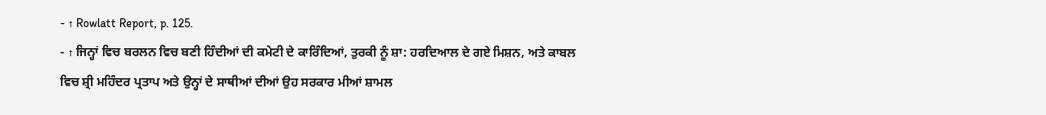- ↑ Rowlatt Report, p. 125.
- ↑ ਜਿਨ੍ਹਾਂ ਵਿਚ ਬਰਲਨ ਵਿਚ ਬਣੀ ਹਿੰਦੀਆਂ ਦੀ ਕਮੇਟੀ ਦੇ ਕਾਰਿੰਦਿਆਂ, ਤੁਰਕੀ ਨੂੰ ਸ਼ਾ: ਹਰਦਿਆਲ ਦੇ ਗਏ ਮਿਸ਼ਨ, ਅਤੇ ਕਾਬਲ ਵਿਚ ਸ਼੍ਰੀ ਮਹਿੰਦਰ ਪ੍ਰਤਾਪ ਅਤੇ ਉਨ੍ਹਾਂ ਦੇ ਸਾਥੀਆਂ ਦੀਆਂ ਉਹ ਸਰਕਾਰ ਮੀਆਂ ਸ਼ਾਮਲ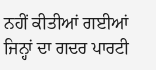ਨਹੀਂ ਕੀਤੀਆਂ ਗਈਆਂ ਜਿਨ੍ਹਾਂ ਦਾ ਗਦਰ ਪਾਰਟੀ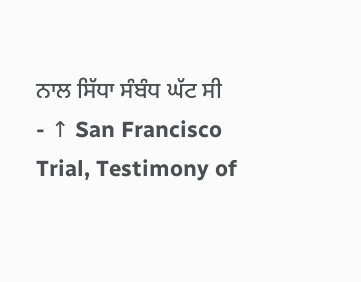ਨਾਲ ਸਿੱਧਾ ਸੰਬੰਧ ਘੱਟ ਸੀ
- ↑ San Francisco Trial, Testimony of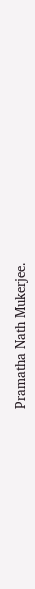Pramatha Nath Mukerjee.